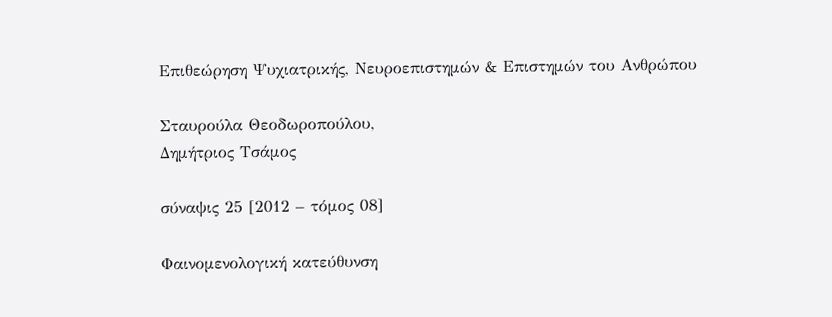Επιθεώρηση Ψυχιατρικής, Νευροεπιστημών & Επιστημών του Ανθρώπου

Σταυρούλα Θεοδωροπούλου,
Δημήτριος Τσάμος

σύναψις 25 [2012 – τόμος 08]

Φαινομενολογική κατεύθυνση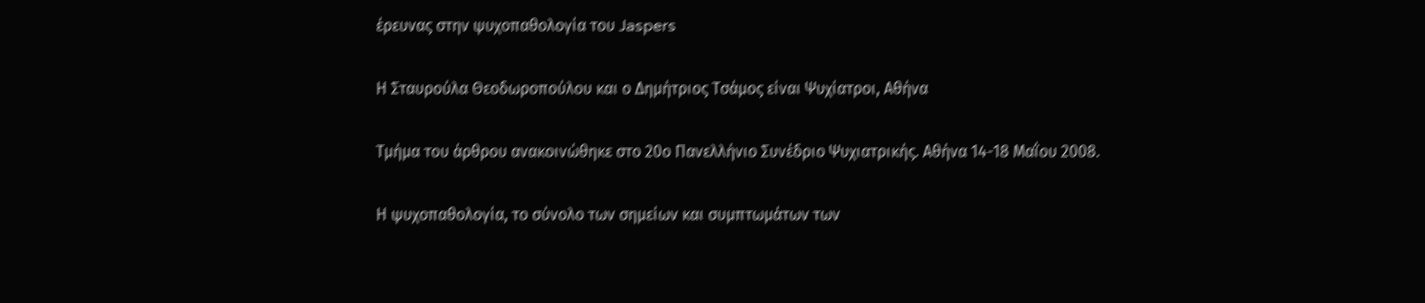έρευνας στην ψυχοπαθολογία του Jaspers

Η Σταυρούλα Θεοδωροπούλου και ο Δημήτριος Τσάμος είναι Ψυχίατροι, Αθήνα

Τμήμα του άρθρου ανακοινώθηκε στο 20ο Πανελλήνιο Συνέδριο Ψυχιατρικής. Αθήνα 14-18 Μαΐου 2008.

Η ψυχοπαθολογία, το σύνολο των σημείων και συμπτωμάτων των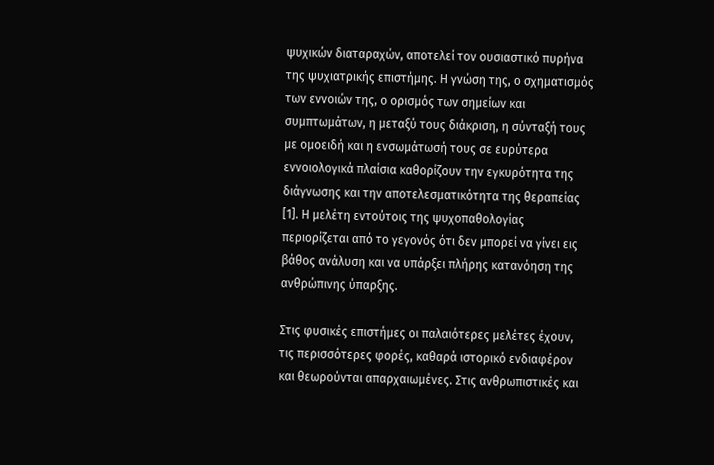ψυχικών διαταραχών, αποτελεί τον ουσιαστικό πυρήνα της ψυχιατρικής επιστήμης. Η γνώση της, ο σχηματισμός των εννοιών της, ο ορισμός των σημείων και συμπτωμάτων, η μεταξύ τους διάκριση, η σύνταξή τους με ομοειδή και η ενσωμάτωσή τους σε ευρύτερα εννοιολογικά πλαίσια καθορίζουν την εγκυρότητα της διάγνωσης και την αποτελεσματικότητα της θεραπείας [1]. Η μελέτη εντούτοις της ψυχοπαθολογίας περιορίζεται από το γεγονός ότι δεν μπορεί να γίνει εις βάθος ανάλυση και να υπάρξει πλήρης κατανόηση της ανθρώπινης ύπαρξης.

Στις φυσικές επιστήμες οι παλαιότερες μελέτες έχουν, τις περισσότερες φορές, καθαρά ιστορικό ενδιαφέρον και θεωρούνται απαρχαιωμένες. Στις ανθρωπιστικές και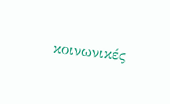κοινωνικές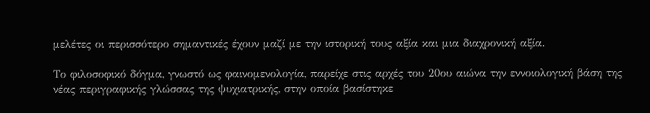μελέτες οι περισσότερο σημαντικές έχουν μαζί με την ιστορική τους αξία και μια διαχρονική αξία.

Το φιλοσοφικό δόγμα, γνωστό ως φαινομενολογία, παρείχε στις αρχές του 20ου αιώνα την εννοιολογική βάση της νέας περιγραφικής γλώσσας της ψυχιατρικής, στην οποία βασίστηκε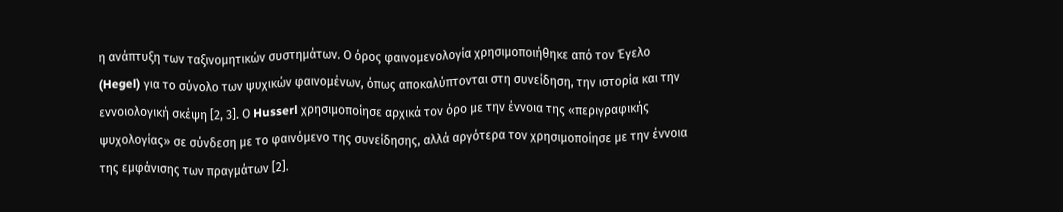η ανάπτυξη των ταξινομητικών συστημάτων. Ο όρος φαινομενολογία χρησιμοποιήθηκε από τον Έγελο (Hegel) για το σύνολο των ψυχικών φαινομένων, όπως αποκαλύπτονται στη συνείδηση, την ιστορία και την εννοιολογική σκέψη [2, 3]. Ο Husserl χρησιμοποίησε αρχικά τον όρο με την έννοια της «περιγραφικής ψυχολογίας» σε σύνδεση με το φαινόμενο της συνείδησης, αλλά αργότερα τον χρησιμοποίησε με την έννοια της εμφάνισης των πραγμάτων [2].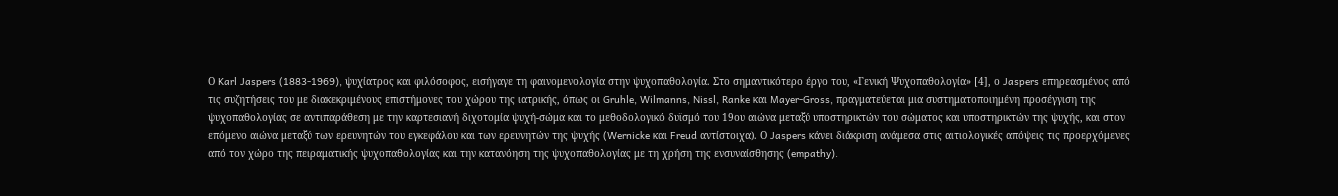Ο Karl Jaspers (1883-1969), ψυχίατρος και φιλόσοφος, εισήγαγε τη φαινομενολογία στην ψυχοπαθολογία. Στο σημαντικότερο έργο του, «Γενική Ψυχοπαθολογία» [4], ο Jaspers επηρεασμένος από τις συζητήσεις του με διακεκριμένους επιστήμονες του χώρου της ιατρικής, όπως οι Gruhle, Wilmanns, Nissl, Ranke και Mayer-Gross, πραγματεύεται μια συστηματοποιημένη προσέγγιση της ψυχοπαθολογίας σε αντιπαράθεση με την καρτεσιανή διχοτομία ψυχή-σώμα και το μεθοδολογικό δυϊσμό του 19ου αιώνα μεταξύ υποστηρικτών του σώματος και υποστηρικτών της ψυχής, και στον επόμενο αιώνα μεταξύ των ερευνητών του εγκεφάλου και των ερευνητών της ψυχής (Wernicke και Freud αντίστοιχα). Ο Jaspers κάνει διάκριση ανάμεσα στις αιτιολογικές απόψεις τις προερχόμενες από τον χώρο της πειραματικής ψυχοπαθολογίας και την κατανόηση της ψυχοπαθολογίας με τη χρήση της ενσυναίσθησης (empathy).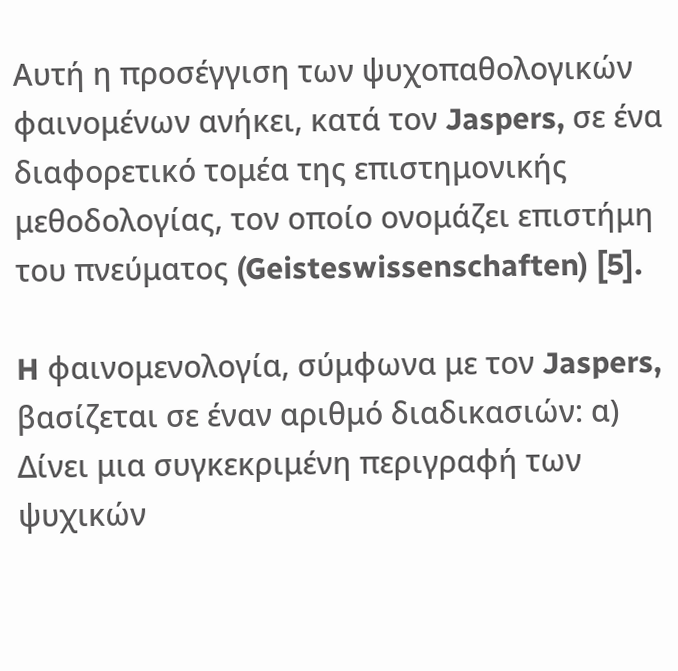Αυτή η προσέγγιση των ψυχοπαθολογικών φαινομένων ανήκει, κατά τον Jaspers, σε ένα διαφορετικό τομέα της επιστημονικής μεθοδολογίας, τον οποίο ονομάζει επιστήμη του πνεύματος (Geisteswissenschaften) [5].

H φαινομενολογία, σύμφωνα με τον Jaspers, βασίζεται σε έναν αριθμό διαδικασιών: α) Δίνει μια συγκεκριμένη περιγραφή των ψυχικών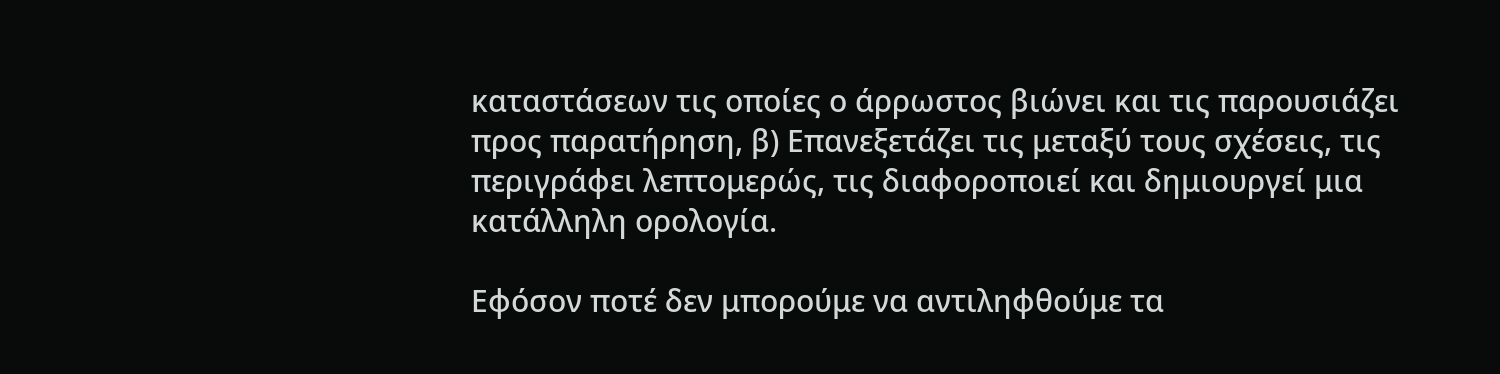καταστάσεων τις οποίες ο άρρωστος βιώνει και τις παρουσιάζει προς παρατήρηση, β) Επανεξετάζει τις μεταξύ τους σχέσεις, τις περιγράφει λεπτομερώς, τις διαφοροποιεί και δημιουργεί μια κατάλληλη ορολογία.

Εφόσον ποτέ δεν μπορούμε να αντιληφθούμε τα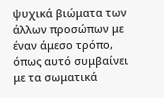ψυχικά βιώματα των άλλων προσώπων με έναν άμεσο τρόπο, όπως αυτό συμβαίνει με τα σωματικά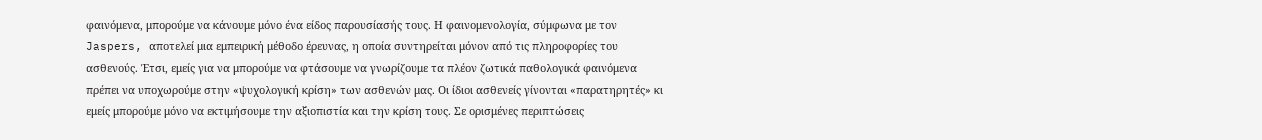φαινόμενα, μπορούμε να κάνουμε μόνο ένα είδος παρουσίασής τους. Η φαινομενολογία, σύμφωνα με τον Jaspers, αποτελεί μια εμπειρική μέθοδο έρευνας, η οποία συντηρείται μόνον από τις πληροφορίες του ασθενούς. Έτσι, εμείς για να μπορούμε να φτάσουμε να γνωρίζουμε τα πλέον ζωτικά παθολογικά φαινόμενα πρέπει να υποχωρούμε στην «ψυχολογική κρίση» των ασθενών μας. Οι ίδιοι ασθενείς γίνονται «παρατηρητές» κι εμείς μπορούμε μόνο να εκτιμήσουμε την αξιοπιστία και την κρίση τους. Σε ορισμένες περιπτώσεις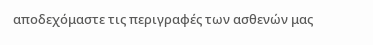αποδεχόμαστε τις περιγραφές των ασθενών μας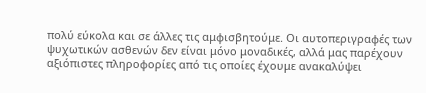πολύ εύκολα και σε άλλες τις αμφισβητούμε. Οι αυτοπεριγραφές των ψυχωτικών ασθενών δεν είναι μόνο μοναδικές, αλλά μας παρέχουν αξιόπιστες πληροφορίες από τις οποίες έχουμε ανακαλύψει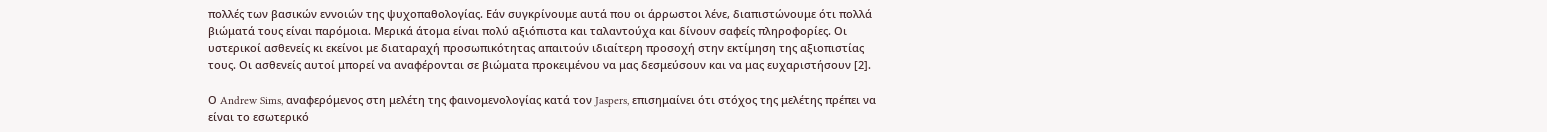πολλές των βασικών εννοιών της ψυχοπαθολογίας. Εάν συγκρίνουμε αυτά που οι άρρωστοι λένε, διαπιστώνουμε ότι πολλά βιώματά τους είναι παρόμοια. Μερικά άτομα είναι πολύ αξιόπιστα και ταλαντούχα και δίνουν σαφείς πληροφορίες. Οι υστερικοί ασθενείς κι εκείνοι με διαταραχή προσωπικότητας απαιτούν ιδιαίτερη προσοχή στην εκτίμηση της αξιοπιστίας τους. Οι ασθενείς αυτοί μπορεί να αναφέρονται σε βιώματα προκειμένου να μας δεσμεύσουν και να μας ευχαριστήσουν [2].

Ο Andrew Sims, αναφερόμενος στη μελέτη της φαινομενολογίας κατά τον Jaspers, επισημαίνει ότι στόχος της μελέτης πρέπει να είναι το εσωτερικό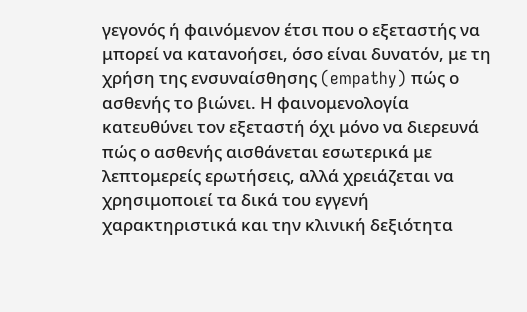γεγονός ή φαινόμενον έτσι που ο εξεταστής να μπορεί να κατανοήσει, όσο είναι δυνατόν, με τη χρήση της ενσυναίσθησης (empathy) πώς ο ασθενής το βιώνει. Η φαινομενολογία κατευθύνει τον εξεταστή όχι μόνο να διερευνά πώς ο ασθενής αισθάνεται εσωτερικά με λεπτομερείς ερωτήσεις, αλλά χρειάζεται να χρησιμοποιεί τα δικά του εγγενή χαρακτηριστικά και την κλινική δεξιότητα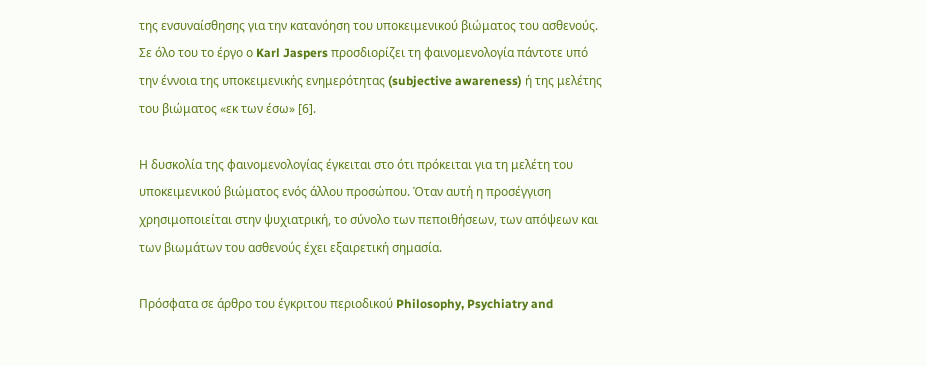της ενσυναίσθησης για την κατανόηση του υποκειμενικού βιώματος του ασθενούς. Σε όλο του το έργο ο Karl Jaspers προσδιορίζει τη φαινομενολογία πάντοτε υπό την έννοια της υποκειμενικής ενημερότητας (subjective awareness) ή της μελέτης του βιώματος «εκ των έσω» [6].

Η δυσκολία της φαινομενολογίας έγκειται στο ότι πρόκειται για τη μελέτη του υποκειμενικού βιώματος ενός άλλου προσώπου. Όταν αυτή η προσέγγιση χρησιμοποιείται στην ψυχιατρική, το σύνολο των πεποιθήσεων, των απόψεων και των βιωμάτων του ασθενούς έχει εξαιρετική σημασία.

Πρόσφατα σε άρθρο του έγκριτου περιοδικού Philosophy, Psychiatry and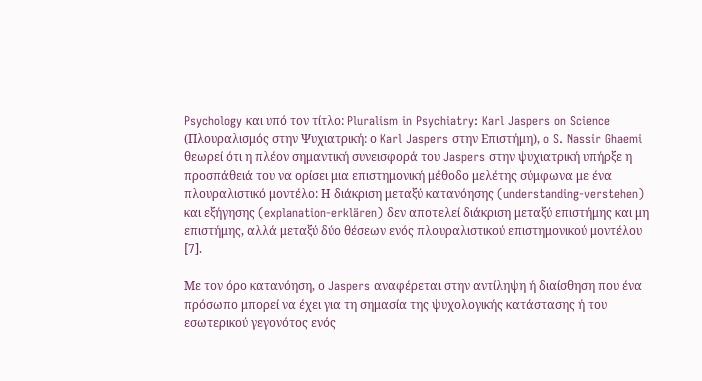Psychology και υπό τον τίτλο: Pluralism in Psychiatry: Karl Jaspers on Science (Πλουραλισμός στην Ψυχιατρική: ο Karl Jaspers στην Επιστήμη), o S. Nassir Ghaemi θεωρεί ότι η πλέον σημαντική συνεισφορά του Jaspers στην ψυχιατρική υπήρξε η προσπάθειά του να ορίσει μια επιστημονική μέθοδο μελέτης σύμφωνα με ένα πλουραλιστικό μοντέλο: Η διάκριση μεταξύ κατανόησης (understanding-verstehen) και εξήγησης (explanation-erklären) δεν αποτελεί διάκριση μεταξύ επιστήμης και μη επιστήμης, αλλά μεταξύ δύο θέσεων ενός πλουραλιστικού επιστημονικού μοντέλου [7].

Με τον όρο κατανόηση, ο Jaspers αναφέρεται στην αντίληψη ή διαίσθηση που ένα πρόσωπο μπορεί να έχει για τη σημασία της ψυχολογικής κατάστασης ή του εσωτερικού γεγονότος ενός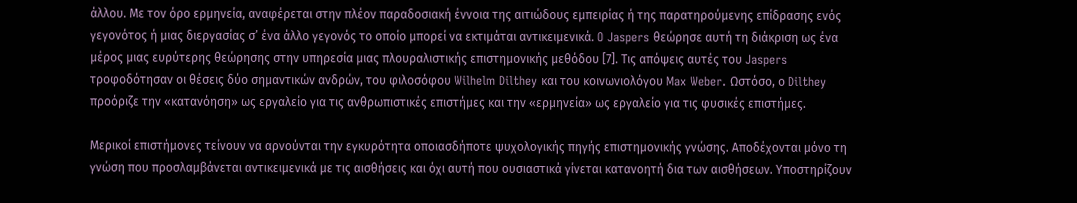άλλου. Με τον όρο ερμηνεία, αναφέρεται στην πλέον παραδοσιακή έννοια της αιτιώδους εμπειρίας ή της παρατηρούμενης επίδρασης ενός γεγονότος ή μιας διεργασίας σ’ ένα άλλο γεγονός το οποίο μπορεί να εκτιμάται αντικειμενικά. O Jaspers θεώρησε αυτή τη διάκριση ως ένα μέρος μιας ευρύτερης θεώρησης στην υπηρεσία μιας πλουραλιστικής επιστημονικής μεθόδου [7]. Τις απόψεις αυτές του Jaspers τροφοδότησαν οι θέσεις δύο σημαντικών ανδρών, του φιλοσόφου Wilhelm Dilthey και του κοινωνιολόγου Max Weber. Ωστόσο, ο Dilthey προόριζε την «κατανόηση» ως εργαλείο για τις ανθρωπιστικές επιστήμες και την «ερμηνεία» ως εργαλείο για τις φυσικές επιστήμες.

Μερικοί επιστήμονες τείνουν να αρνούνται την εγκυρότητα οποιασδήποτε ψυχολογικής πηγής επιστημονικής γνώσης. Αποδέχονται μόνο τη γνώση που προσλαμβάνεται αντικειμενικά με τις αισθήσεις και όχι αυτή που ουσιαστικά γίνεται κατανοητή δια των αισθήσεων. Υποστηρίζουν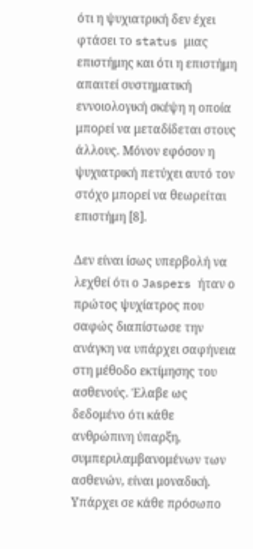ότι η ψυχιατρική δεν έχει φτάσει το status μιας επιστήμης και ότι η επιστήμη απαιτεί συστηματική εννοιολογική σκέψη η οποία μπορεί να μεταδίδεται στους άλλους. Μόνον εφόσον η ψυχιατρική πετύχει αυτό τον στόχο μπορεί να θεωρείται επιστήμη [8].

Δεν είναι ίσως υπερβολή να λεχθεί ότι ο Jaspers ήταν ο πρώτος ψυχίατρος που σαφώς διαπίστωσε την ανάγκη να υπάρχει σαφήνεια στη μέθοδο εκτίμησης του ασθενούς. Έλαβε ως δεδομένο ότι κάθε ανθρώπινη ύπαρξη, συμπεριλαμβανομένων των ασθενών, είναι μοναδική. Υπάρχει σε κάθε πρόσωπο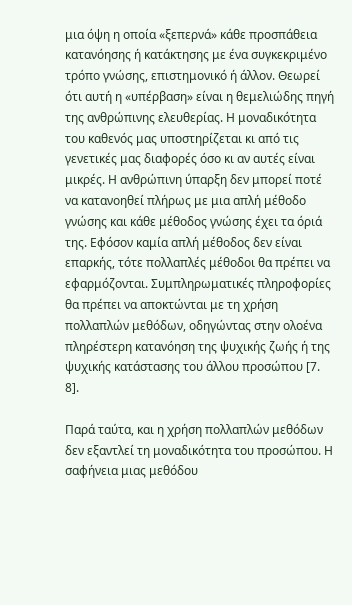μια όψη η οποία «ξεπερνά» κάθε προσπάθεια κατανόησης ή κατάκτησης με ένα συγκεκριμένο τρόπο γνώσης, επιστημονικό ή άλλον. Θεωρεί ότι αυτή η «υπέρβαση» είναι η θεμελιώδης πηγή της ανθρώπινης ελευθερίας. Η μοναδικότητα του καθενός μας υποστηρίζεται κι από τις γενετικές μας διαφορές όσο κι αν αυτές είναι μικρές. Η ανθρώπινη ύπαρξη δεν μπορεί ποτέ να κατανοηθεί πλήρως με μια απλή μέθοδο γνώσης και κάθε μέθοδος γνώσης έχει τα όριά της. Εφόσον καμία απλή μέθοδος δεν είναι επαρκής, τότε πολλαπλές μέθοδοι θα πρέπει να εφαρμόζονται. Συμπληρωματικές πληροφορίες θα πρέπει να αποκτώνται με τη χρήση πολλαπλών μεθόδων, οδηγώντας στην ολοένα πληρέστερη κατανόηση της ψυχικής ζωής ή της ψυχικής κατάστασης του άλλου προσώπου [7. 8].

Παρά ταύτα, και η χρήση πολλαπλών μεθόδων δεν εξαντλεί τη μοναδικότητα του προσώπου. Η σαφήνεια μιας μεθόδου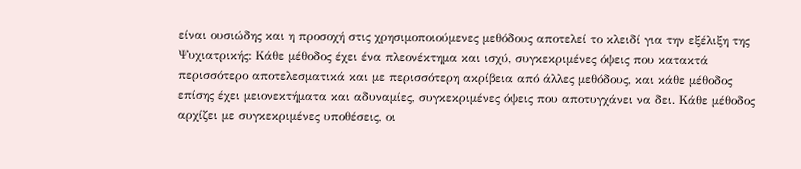είναι ουσιώδης και η προσοχή στις χρησιμοποιούμενες μεθόδους αποτελεί το κλειδί για την εξέλιξη της Ψυχιατρικής: Κάθε μέθοδος έχει ένα πλεονέκτημα και ισχύ, συγκεκριμένες όψεις που κατακτά περισσότερο αποτελεσματικά και με περισσότερη ακρίβεια από άλλες μεθόδους, και κάθε μέθοδος επίσης έχει μειονεκτήματα και αδυναμίες, συγκεκριμένες όψεις που αποτυγχάνει να δει. Κάθε μέθοδος αρχίζει με συγκεκριμένες υποθέσεις, οι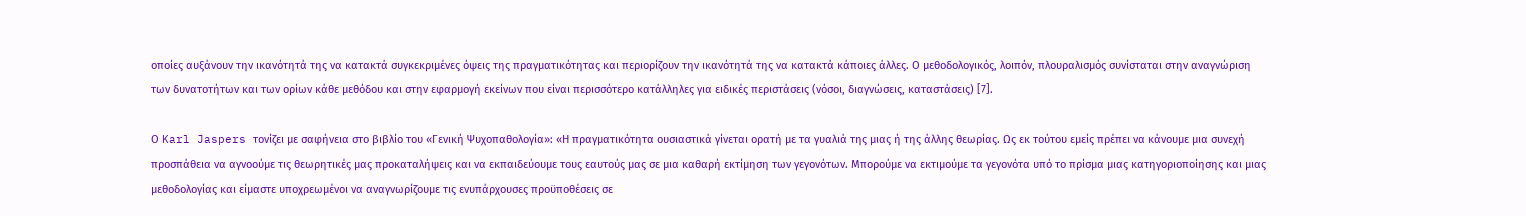οποίες αυξάνουν την ικανότητά της να κατακτά συγκεκριμένες όψεις της πραγματικότητας και περιορίζουν την ικανότητά της να κατακτά κάποιες άλλες. Ο μεθοδολογικός, λοιπόν, πλουραλισμός συνίσταται στην αναγνώριση των δυνατοτήτων και των ορίων κάθε μεθόδου και στην εφαρμογή εκείνων που είναι περισσότερο κατάλληλες για ειδικές περιστάσεις (νόσοι, διαγνώσεις, καταστάσεις) [7].

Ο Karl Jaspers τονίζει με σαφήνεια στο βιβλίο του «Γενική Ψυχοπαθολογία»: «Η πραγματικότητα ουσιαστικά γίνεται ορατή με τα γυαλιά της μιας ή της άλλης θεωρίας. Ως εκ τούτου εμείς πρέπει να κάνουμε μια συνεχή προσπάθεια να αγνοούμε τις θεωρητικές μας προκαταλήψεις και να εκπαιδεύουμε τους εαυτούς μας σε μια καθαρή εκτίμηση των γεγονότων. Μπορούμε να εκτιμούμε τα γεγονότα υπό το πρίσμα μιας κατηγοριοποίησης και μιας μεθοδολογίας και είμαστε υποχρεωμένοι να αναγνωρίζουμε τις ενυπάρχουσες προϋποθέσεις σε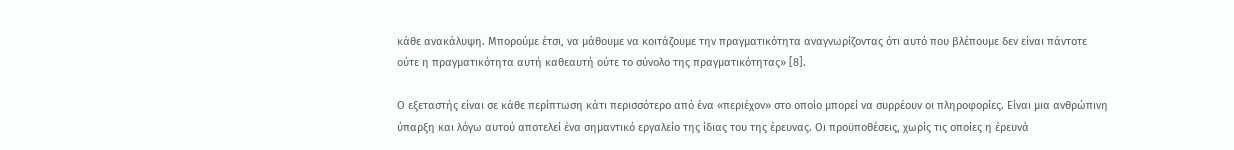κάθε ανακάλυψη. Μπορούμε έτσι, να μάθουμε να κοιτάζουμε την πραγματικότητα αναγνωρίζοντας ότι αυτό που βλέπουμε δεν είναι πάντοτε ούτε η πραγματικότητα αυτή καθεαυτή ούτε το σύνολο της πραγματικότητας» [8].

Ο εξεταστής είναι σε κάθε περίπτωση κάτι περισσότερο από ένα «περιέχον» στο οποίο μπορεί να συρρέουν οι πληροφορίες. Είναι μια ανθρώπινη ύπαρξη και λόγω αυτού αποτελεί ένα σημαντικό εργαλείο της ίδιας του της έρευνας. Οι προϋποθέσεις, χωρίς τις οποίες η έρευνά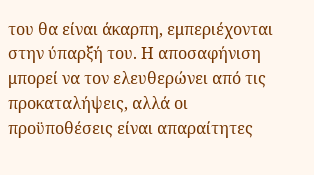του θα είναι άκαρπη, εμπεριέχονται στην ύπαρξή του. Η αποσαφήνιση μπορεί να τον ελευθερώνει από τις προκαταλήψεις, αλλά οι προϋποθέσεις είναι απαραίτητες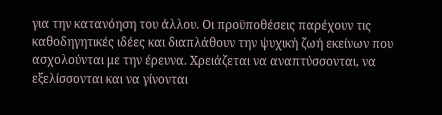για την κατανόηση του άλλου. Οι προϋποθέσεις παρέχουν τις καθοδηγητικές ιδέες και διαπλάθουν την ψυχική ζωή εκείνων που ασχολούνται με την έρευνα. Χρειάζεται να αναπτύσσονται, να εξελίσσονται και να γίνονται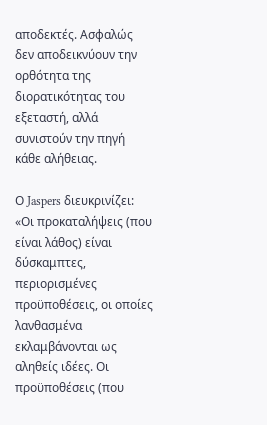αποδεκτές. Ασφαλώς δεν αποδεικνύουν την ορθότητα της διορατικότητας του εξεταστή, αλλά συνιστούν την πηγή κάθε αλήθειας.

Ο Jaspers διευκρινίζει: «Οι προκαταλήψεις (που είναι λάθος) είναι δύσκαμπτες, περιορισμένες προϋποθέσεις, οι οποίες λανθασμένα εκλαμβάνονται ως αληθείς ιδέες. Οι προϋποθέσεις (που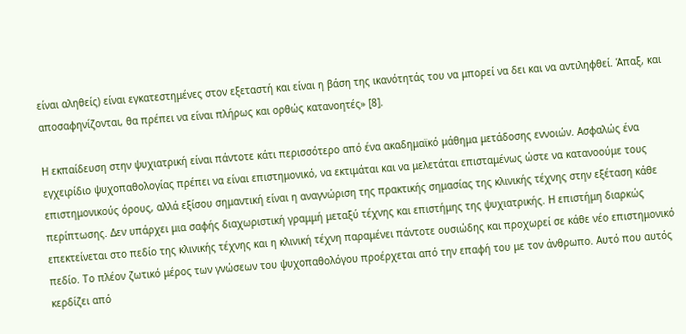είναι αληθείς) είναι εγκατεστημένες στον εξεταστή και είναι η βάση της ικανότητάς του να μπορεί να δει και να αντιληφθεί. Άπαξ, και αποσαφηνίζονται, θα πρέπει να είναι πλήρως και ορθώς κατανοητές» [8].

Η εκπαίδευση στην ψυχιατρική είναι πάντοτε κάτι περισσότερο από ένα ακαδημαϊκό μάθημα μετάδοσης εννοιών. Ασφαλώς ένα εγχειρίδιο ψυχοπαθολογίας πρέπει να είναι επιστημονικό, να εκτιμάται και να μελετάται επισταμένως ώστε να κατανοούμε τους επιστημονικούς όρους, αλλά εξίσου σημαντική είναι η αναγνώριση της πρακτικής σημασίας της κλινικής τέχνης στην εξέταση κάθε περίπτωσης. Δεν υπάρχει μια σαφής διαχωριστική γραμμή μεταξύ τέχνης και επιστήμης της ψυχιατρικής. Η επιστήμη διαρκώς επεκτείνεται στο πεδίο της κλινικής τέχνης και η κλινική τέχνη παραμένει πάντοτε ουσιώδης και προχωρεί σε κάθε νέο επιστημονικό πεδίο. Το πλέον ζωτικό μέρος των γνώσεων του ψυχοπαθολόγου προέρχεται από την επαφή του με τον άνθρωπο. Αυτό που αυτός κερδίζει από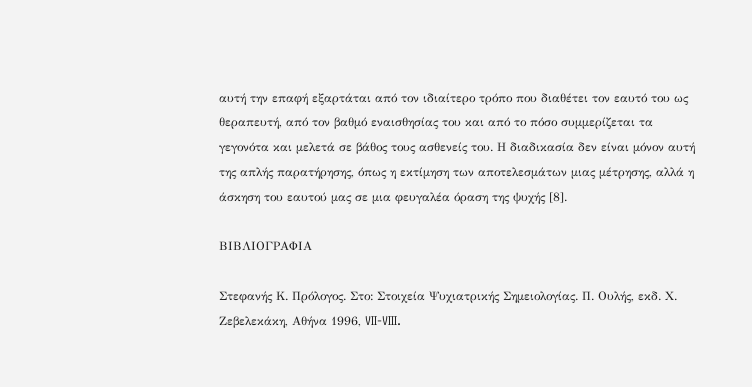αυτή την επαφή εξαρτάται από τον ιδιαίτερο τρόπο που διαθέτει τον εαυτό του ως θεραπευτή, από τον βαθμό εναισθησίας του και από το πόσο συμμερίζεται τα γεγονότα και μελετά σε βάθος τους ασθενείς του. Η διαδικασία δεν είναι μόνον αυτή της απλής παρατήρησης, όπως η εκτίμηση των αποτελεσμάτων μιας μέτρησης, αλλά η άσκηση του εαυτού μας σε μια φευγαλέα όραση της ψυχής [8].

ΒΙΒΛΙΟΓΡΑΦΙΑ

Στεφανής Κ. Πρόλογος. Στο: Στοιχεία Ψυχιατρικής Σημειολογίας. Π. Ουλής, εκδ. Χ. Ζεβελεκάκη, Αθήνα 1996, VII-VIII.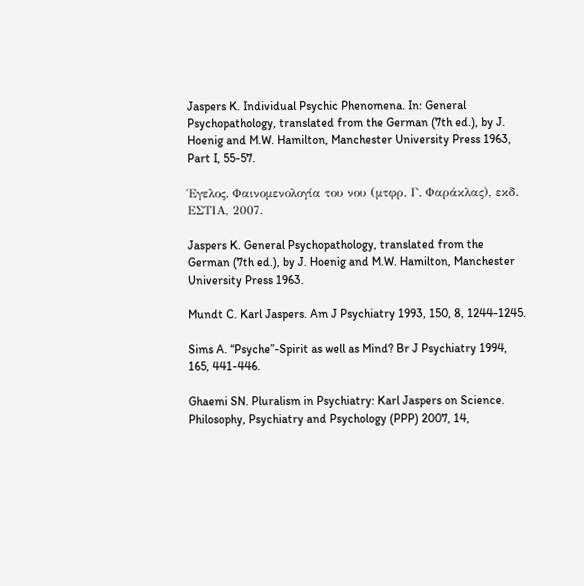Jaspers K. Individual Psychic Phenomena. In: General Psychopathology, translated from the German (7th ed.), by J. Hoenig and M.W. Hamilton, Manchester University Press 1963, Part I, 55-57.

Έγελος. Φαινομενολογία του νου (μτφρ. Γ. Φαράκλας), εκδ. ΕΣΤΙΑ, 2007.

Jaspers K. General Psychopathology, translated from the German (7th ed.), by J. Hoenig and M.W. Hamilton, Manchester University Press 1963.

Mundt C. Karl Jaspers. Am J Psychiatry 1993, 150, 8, 1244-1245.

Sims A. “Psyche”-Spirit as well as Mind? Br J Psychiatry 1994, 165, 441-446.

Ghaemi SN. Pluralism in Psychiatry: Karl Jaspers on Science. Philosophy, Psychiatry and Psychology (PPP) 2007, 14,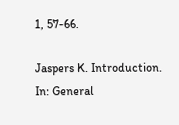1, 57-66.

Jaspers K. Introduction. In: General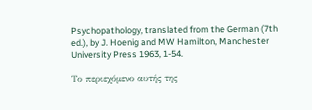Psychopathology, translated from the German (7th ed.), by J. Hoenig and MW Hamilton, Manchester University Press 1963, 1-54.

Το περιεχόμενο αυτής της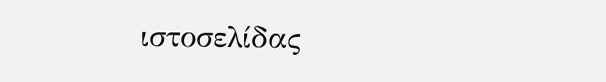ιστοσελίδας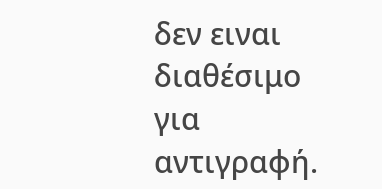δεν ειναι διαθέσιμο για αντιγραφή.